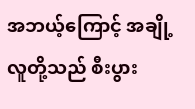အဘယ့်ကြောင့် အချို့လူတို့သည် စီးပွား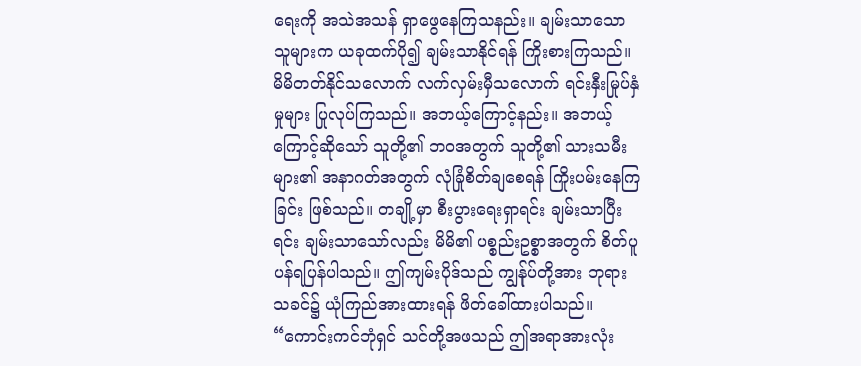ရေးကို အသဲအသန် ရှာဖွေနေကြသနည်း။ ချမ်းသာသော သူများက ယခုထက်ပို၍ ချမ်းသာနိုင်ရန် ကြိုးစားကြသည်။ မိမိတတ်နိုင်သလောက် လက်လှမ်းမှီသလောက် ရင်းနှီးမြုပ်နှံမှုများ ပြုလုပ်ကြသည်။ အဘယ့်ကြောင့်နည်း။ အဘယ့်ကြောင့်ဆိုသော် သူတို့၏ ဘဝအတွက် သူတို့၏ သားသမီးများ၏ အနာဂတ်အတွက် လုံခြုံစိတ်ချစေရန် ကြိုးပမ်းနေကြခြင်း ဖြစ်သည်။ တချို့မှာ စီးပွားရေးရှာရင်း ချမ်းသာပြီးရင်း ချမ်းသာသော်လည်း မိမိ၏ ပစ္စည်းဥစ္စာအတွက် စိတ်ပူပန်ရပြန်ပါသည်။ ဤကျမ်းပိုဒ်သည် ကျွန်ုပ်တို့အား ဘုရားသခင်၌ ယုံကြည်အားထားရန် ဖိတ်ခေါ်ထားပါသည်။ “ကောင်းကင်ဘုံရှင် သင်တို့အဖသည် ဤအရာအားလုံး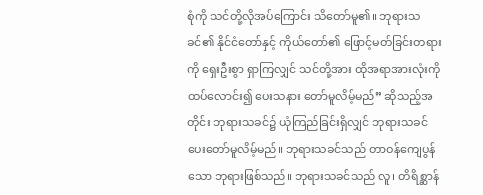စုံကို သင်တို့လိုအပ်ကြောင်း သိတော်မူ၏။ ဘုရားသခင်၏ နိုင်ငံတော်နှင့် ကိုယ်တော်၏ ဖြောင့်မတ်ခြင်းတရားကို ရှေးဦးစွာ ရှာကြလျှင် သင်တို့အား ထိုအရာအားလုံးကို ထပ်လောင်း၍ ပေးသနား တော်မူလိမ့်မည်” ဆိုသည့်အတိုင်း ဘုရားသခင်၌ ယုံကြည်ခြင်းရှိလျှင် ဘုရားသခင် ပေးတော်မူလိမ့်မည်။ ဘုရားသခင်သည် တာဝန်ကျေပွန်သော ဘုရားဖြစ်သည်။ ဘုရားသခင်သည် လူ၊ တိရိစ္ဆာန်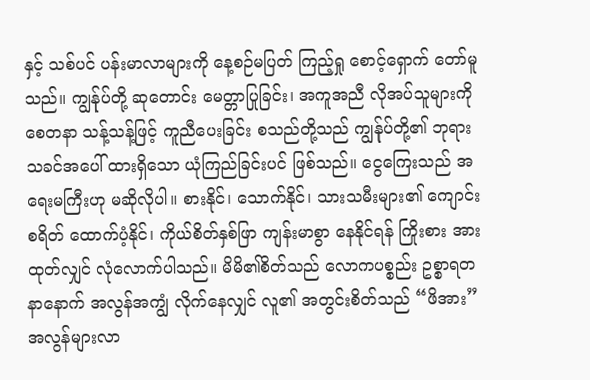နှင့် သစ်ပင် ပန်းမာလာများကို နေ့စဉ်မပြတ် ကြည့်ရှု စောင့်ရှောက် တော်မူသည်။ ကျွန်ုပ်တို့ ဆုတောင်း မေတ္တာပြုခြင်း၊ အကူအညီ လိုအပ်သူများကို စေတနာ သန့်သန့်ဖြင့် ကူညီပေးခြင်း စသည်တို့သည် ကျွန်ုပ်တို့၏ ဘုရားသခင်အပေါ် ထားရှိသော ယုံကြည်ခြင်းပင် ဖြစ်သည်။ ငွေကြေးသည် အရေးမကြီးဟု မဆိုလိုပါ။ စားနိုင်၊ သောက်နိုင်၊ သားသမီးများ၏ ကျောင်းစရိတ် ထောက်ပံ့နိုင်၊ ကိုယ်စိတ်နှစ်ဖြာ ကျန်းမာစွာ နေနိုင်ရန် ကြိုးစား အားထုတ်လျှင် လုံလောက်ပါသည်။ မိမိ၏စိတ်သည် လောကပစ္စည်း ဥစ္စာရတနာနောက် အလွန်အကျွံ လိုက်နေလျှင် လူ၏ အတွင်းစိတ်သည် “ဖိအား” အလွန်များလာ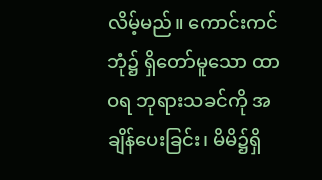လိမ့်မည်။ ကောင်းကင်ဘုံ၌ ရှိတော်မူသော ထာဝရ ဘုရားသခင်ကို အချိန်ပေးခြင်း၊ မိမိ၌ရှိ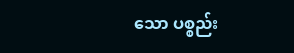သော ပစ္စည်း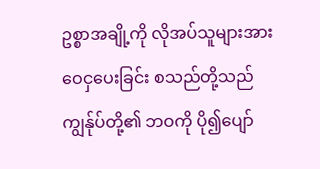ဥစ္စာအချို့ကို လိုအပ်သူများအား ဝေငှပေးခြင်း စသည်တို့သည် ကျွန်ုပ်တို့၏ ဘဝကို ပို၍ပျော်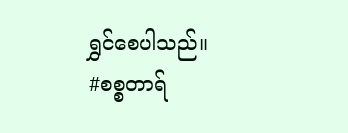ရွှင်စေပါသည်။
#စစ္စတာရ်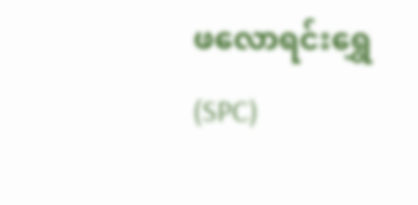ဖလောရင်းရွှေ (SPC)